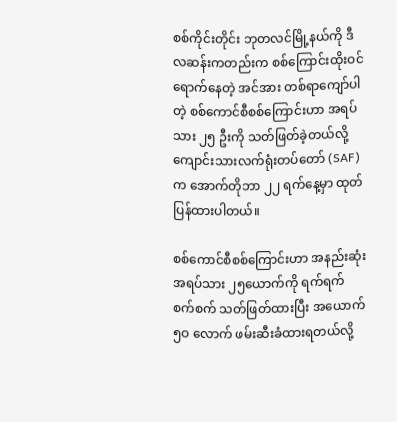စစ်ကိုင်းတိုင်း ဘုတလင်မြို့နယ်ကို ဒီလဆန်းကတည်းက စစ်ကြောင်းထိုးဝင်ရောက်နေတဲ့ အင်အား တစ်ရာကျော်ပါတဲ့ စစ်ကောင်စီစစ်ကြောင်းဟာ အရပ်သား ၂၅ ဦးကို သတ်ဖြတ်ခဲ့တယ်လို့
ကျောင်းသားလက်ရုံးတပ်တော် (SAF) က အောက်တိုဘာ ၂၂ ရက်နေ့မှာ ထုတ်ပြန်ထားပါတယ်။

စစ်ကောင်စီစစ်ကြောင်းဟာ အနည်းဆုံး အရပ်သား ၂၅ယောက်ကို ရက်ရက်စက်စက် သတ်ဖြတ်ထားပြီး အယောက် ၅ဝ လောက် ဖမ်းဆီးခံထားရတယ်လို့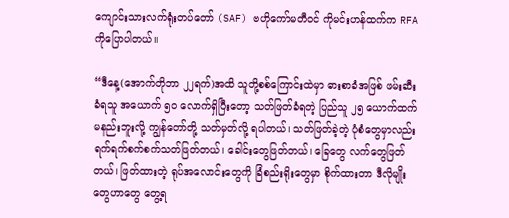ကျောင်းသားလက်ရုံးတပ်တော် (SAF) ဗဟိုကော်မတီဝင် ကိုမင်းဟန်ထက်က RFA ကိုပြောပါတယ်။

“ဒီနေ့(အောက်တိုဘာ ၂၂ရက်)အထိ သူတို့စစ်ကြောင်းထဲမှာ ဓားစာခံအဖြစ် ဖမ်းဆီးခံရသူ အယောက် ၅၀ လောက်ရှိပြီးတော့ သတ်ဖြတ်ခံရတဲ့ ပြည်သူ ၂၅ ယောက်ထက်မနည်းဘူးလို့ ကျွန်တော်တို့ သတ်မှတ်လို့ ရပါတယ်၊ သတ်ဖြတ်ခဲ့တဲ့ ပုံစံတွေမှာလည်း ရက်ရက်စက်စက်သတ်ဖြတ်တယ်၊ ခေါင်းတွေဖြတ်တယ်၊ ခြေတွေ လက်တွေဖြတ်တယ်၊ ဖြတ်ထားတဲ့ ရုပ်အလောင်းတွေကို ခြံစည်းရိုးတွေမှာ စိုက်ထားတာ ဒီလိုမျိုးတွေဟာတွေ တွေ့ရ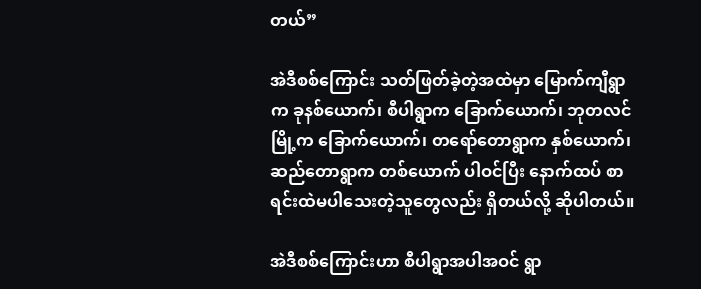တယ်”

အဲဒီစစ်ကြောင်း သတ်ဖြတ်ခဲ့တဲ့အထဲမှာ မြောက်ကျီရွာက ခုနစ်ယောက်၊ စီပါရွာက ခြောက်ယောက်၊ ဘုတလင်မြို့က ခြောက်ယောက်၊ တရော်တောရွာက နှစ်ယောက်၊ ဆည်တောရွာက တစ်ယောက် ပါဝင်ပြီး နောက်ထပ် စာရင်းထဲမပါသေးတဲ့သူတွေလည်း ရှိတယ်လို့ ဆိုပါတယ်။

အဲဒီစစ်ကြောင်းဟာ စီပါရွာအပါအဝင် ရွာ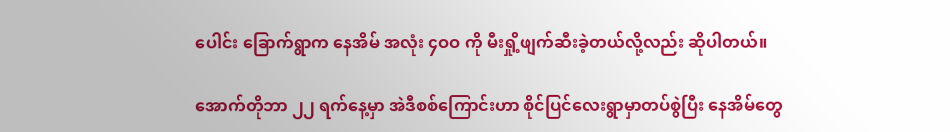ပေါင်း ခြောက်ရွာက နေအိမ် အလုံး ၄ဝဝ ကို မီးရှို့ဖျက်ဆီးခဲ့တယ်လို့လည်း ဆိုပါတယ်။

အောက်တိုဘာ ၂၂ ရက်နေ့မှာ အဲဒီစစ်ကြောင်းဟာ စိုင်ပြင်လေးရွာမှာတပ်စွဲပြီး နေအိမ်တွေ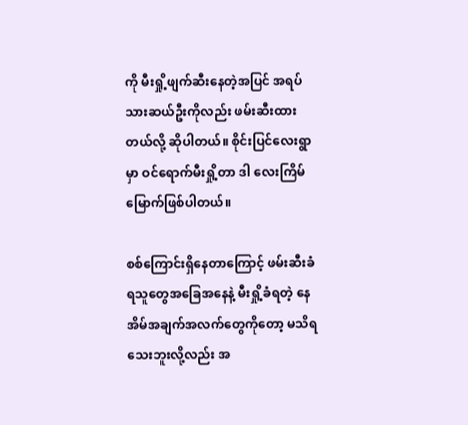ကို မီးရှို့ဖျက်ဆီးနေတဲ့အပြင် အရပ်သားဆယ်ဦးကိုလည်း ဖမ်းဆီးထားတယ်လို့ ဆိုပါတယ်။ စိုင်းပြင်လေးရွာမှာ ဝင်ရောက်မီးရှို့တာ ဒါ လေးကြိမ်မြောက်ဖြစ်ပါတယ်။

စစ်ကြောင်းရှိနေတာကြောင့် ဖမ်းဆီးခံရသူတွေအခြေအနေနဲ့ မီးရှို့ခံရတဲ့ နေအိမ်အချက်အလက်တွေကိုတော့ မသိရသေးဘူးလို့လည်း အ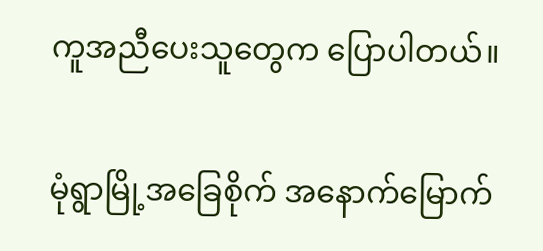ကူအညီပေးသူတွေက ပြောပါတယ်။

မုံရွာမြို့အခြေစိုက် အနောက်မြောက်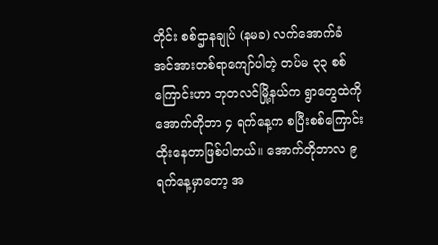တိုင်း စစ်ဌာနချုပ် (နမခ) လက်အောက်ခံ အင်အားတစ်ရာကျော်ပါတဲ့ တပ်မ ၃၃ စစ်ကြောင်းဟာ ဘုတလင်မြို့နယ်က ရွာတွေထဲကို အောက်တိုဘာ ၄ ရက်နေ့က စပြီးစစ်ကြောင်းထိုးနေတာဖြစ်ပါတယ်။ အောက်တိုဘာလ ၉ ရက်နေ့မှာတော့ အ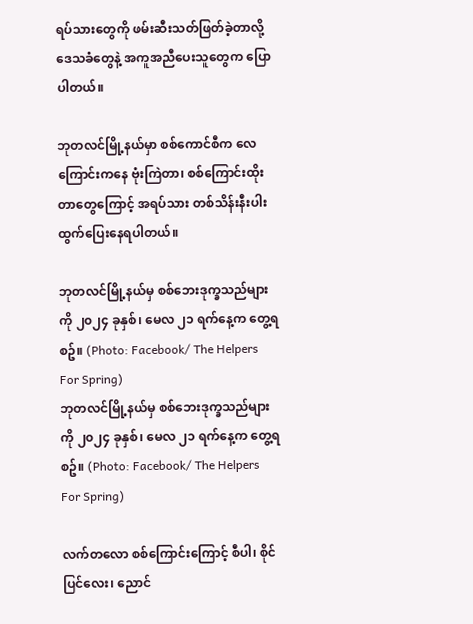ရပ်သားတွေကို ဖမ်းဆီးသတ်ဖြတ်ခဲ့တာလို့ ဒေသခံတွေနဲ့ အကူအညီပေးသူတွေက ပြောပါတယ်။

ဘုတလင်မြို့နယ်မှာ စစ်ကောင်စီက လေကြောင်းကနေ ဗုံးကြဲတာ၊ စစ်ကြောင်းထိုးတာတွေကြောင့် အရပ်သား တစ်သိန်းနီးပါး ထွက်ပြေးနေရပါတယ်။

ဘုတလင်မြို့နယ်မှ စစ်ဘေးဒုက္ခသည်များကို ၂၀၂၄ ခုနှစ်၊ မေလ ၂၁ ရက်နေ့က တွေ့ရစဥ်။ (Photo: Facebook/ The Helpers For Spring)
ဘုတလင်မြို့နယ်မှ စစ်ဘေးဒုက္ခသည်များကို ၂၀၂၄ ခုနှစ်၊ မေလ ၂၁ ရက်နေ့က တွေ့ရစဥ်။ (Photo: Facebook/ The Helpers For Spring)

လက်တလော စစ်ကြောင်းကြောင့် စီပါ၊ စိုင်ပြင်လေး၊ ညောင်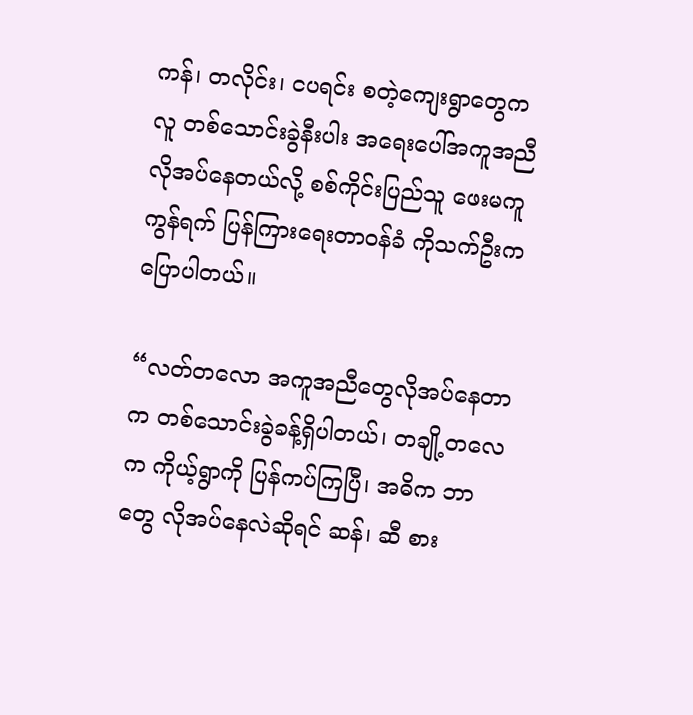ကန်၊ တလိုင်း၊ ငပရင်း စတဲ့ကျေးရွာတွေက လူ တစ်သောင်းခွဲနီးပါး အရေးပေါ်အကူအညီ လိုအပ်နေတယ်လို့ စစ်ကိုင်းပြည်သူ ဖေးမကူ ကွန်ရက် ပြန်ကြားရေးတာဝန်ခံ ကိုသက်ဦးက ပြောပါတယ်။

“လတ်တလော အကူအညီတွေလိုအပ်နေတာက တစ်သောင်းခွဲခန့်ရှိပါတယ်၊ တချို့တလေက ကိုယ့်ရွာကို ပြန်ကပ်ကြပြီ၊ အဓိက ဘာတွေ လိုအပ်နေလဲဆိုရင် ဆန်၊ ဆီ စား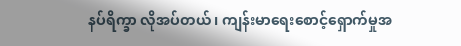နပ်ရိက္ခာ လိုအပ်တယ်၊ ကျန်းမာရေးစောင့်ရှောက်မှုအ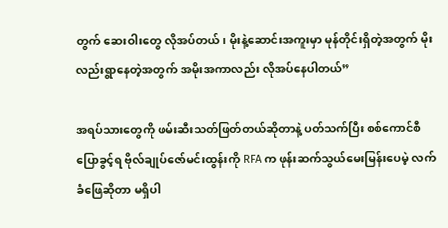တွက် ဆေးဝါးတွေ လိုအပ်တယ်၊ မိုးနဲ့ဆောင်းအကူးမှာ မုန်တိုင်းရှိတဲ့အတွက် မိုးလည်းရွာနေတဲ့အတွက် အမိုးအကာလည်း လိုအပ်နေပါတယ်”

အရပ်သားတွေကို ဖမ်းဆီးသတ်ဖြတ်တယ်ဆိုတာနဲ့ ပတ်သက်ပြီး စစ်ကောင်စီပြောခွင့်ရ ဗိုလ်ချုပ်ဇော်မင်းထွန်းကို RFA က ဖုန်းဆက်သွယ်မေးမြန်းပေမဲ့ လက်ခံဖြေဆိုတာ မရှိပါ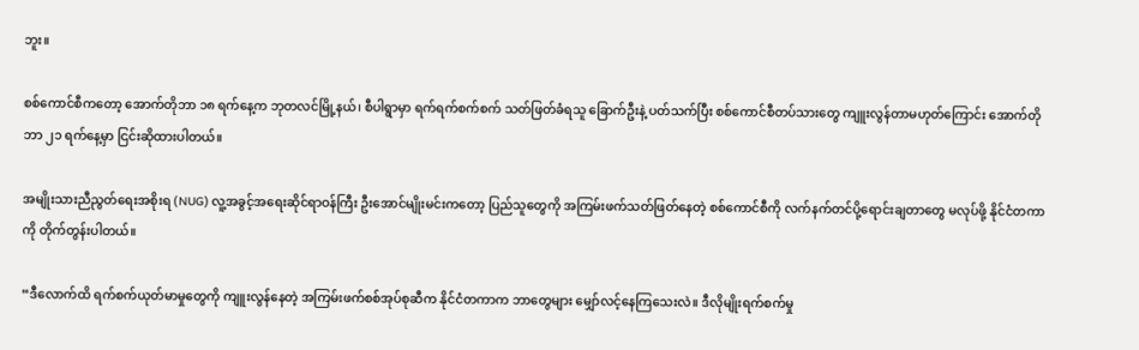ဘူး။

စစ်ကောင်စီကတော့ အောက်တိုဘာ ၁၈ ရက်နေ့က ဘုတလင်မြို့နယ်၊ စီပါရွာမှာ ရက်ရက်စက်စက် သတ်ဖြတ်ခံရသူ ခြောက်ဦးနဲ့ ပတ်သက်ပြီး စစ်ကောင်စီတပ်သားတွေ ကျူးလွန်တာမဟုတ်ကြောင်း အောက်တိုဘာ ၂၁ ရက်နေ့မှာ ငြင်းဆိုထားပါတယ်။

အမျိုးသားညီညွတ်ရေးအစိုးရ (NUG) လူ့အခွင့်အရေးဆိုင်ရာဝန်ကြီး ဦးအောင်မျိုးမင်းကတော့ ပြည်သူတွေကို အကြမ်းဖက်သတ်ဖြတ်နေတဲ့ စစ်ကောင်စီကို လက်နက်တင်ပို့ရောင်းချတာတွေ မလုပ်ဖို့ နိုင်ငံတကာကို တိုက်တွန်းပါတယ်။

“ဒီလောက်ထိ ရက်စက်ယုတ်မာမှုတွေကို ကျူးလွန်နေတဲ့ အကြမ်းဖက်စစ်အုပ်စုဆီက နိုင်ငံတကာက ဘာတွေများ မျှော်လင့်နေကြသေးလဲ။ ဒီလိုမျိုးရက်စက်မှု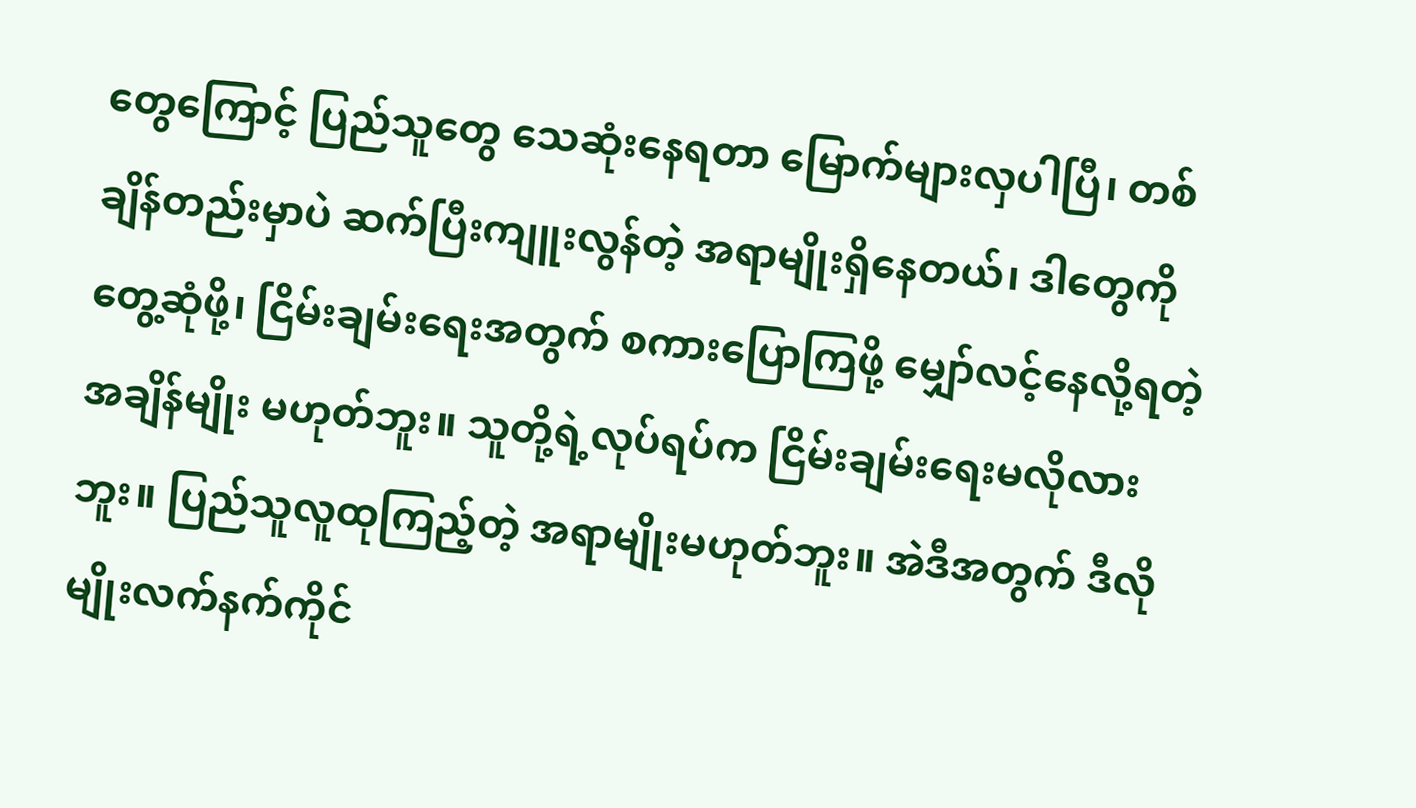တွေကြောင့် ပြည်သူတွေ သေဆုံးနေရတာ မြောက်များလှပါပြီ၊ တစ်ချိန်တည်းမှာပဲ ဆက်ပြီးကျူးလွန်တဲ့ အရာမျိုးရှိနေတယ်၊ ဒါတွေကို တွေ့ဆုံဖို့၊ ငြိမ်းချမ်းရေးအတွက် စကားပြောကြဖို့ မျှော်လင့်နေလို့ရတဲ့ အချိန်မျိုး မဟုတ်ဘူး။ သူတို့ရဲ့လုပ်ရပ်က ငြိမ်းချမ်းရေးမလိုလားဘူး။ ပြည်သူလူထုကြည့်တဲ့ အရာမျိုးမဟုတ်ဘူး။ အဲဒီအတွက် ဒီလိုမျိုးလက်နက်ကိုင်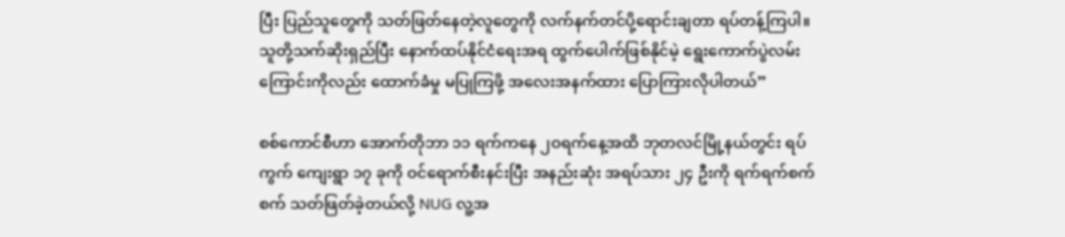ပြီး ပြည်သူတွေကို သတ်ဖြတ်နေတဲ့လူတွေကို လက်နက်တင်ပို့ရောင်းချတာ ရပ်တန့်ကြပါ။ သူတို့သက်ဆိုးရှည်ပြီး နောက်ထပ်နိုင်ငံရေးအရ ထွက်ပေါက်ဖြစ်နိုင်မဲ့ ရွေးကောက်ပွဲလမ်းကြောင်းကိုလည်း ထောက်ခံမှု မပြုကြဖို့ အလေးအနက်ထား ပြောကြားလိုပါတယ်”

စစ်ကောင်စီဟာ အောက်တိုဘာ ၁၁ ရက်ကနေ ၂ဝရက်နေ့အထိ ဘုတလင်မြို့နယ်တွင်း ရပ်ကွက် ကျေးရွာ ၁၇ ခုကို ဝင်ရောက်စီးနင်းပြီး အနည်းဆုံး အရပ်သား ၂၄ ဦးကို ရက်ရက်စက်စက် သတ်ဖြတ်ခဲ့တယ်လို့ NUG လူ့အ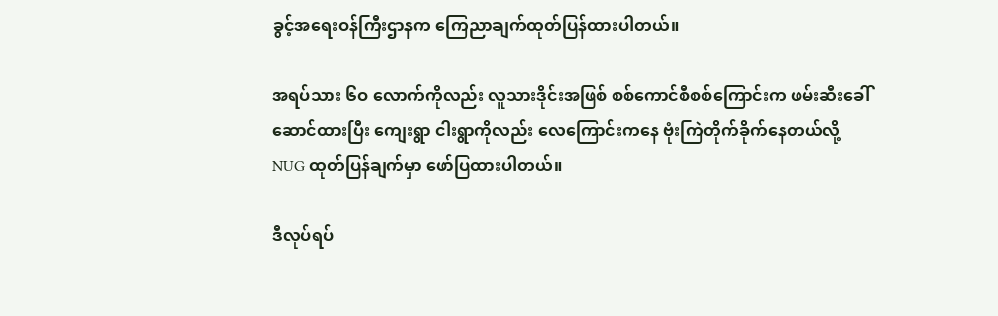ခွင့်အရေးဝန်ကြီးဌာနက ကြေညာချက်ထုတ်ပြန်ထားပါတယ်။

အရပ်သား ၆ဝ လောက်ကိုလည်း လူသားဒိုင်းအဖြစ် စစ်ကောင်စီစစ်ကြောင်းက ဖမ်းဆီးခေါ်ဆောင်ထားပြီး ကျေးရွာ ငါးရွာကိုလည်း လေကြောင်းကနေ ဗုံးကြဲတိုက်ခိုက်နေတယ်လို့ NUG ထုတ်ပြန်ချက်မှာ ဖော်ပြထားပါတယ်။

ဒီလုပ်ရပ်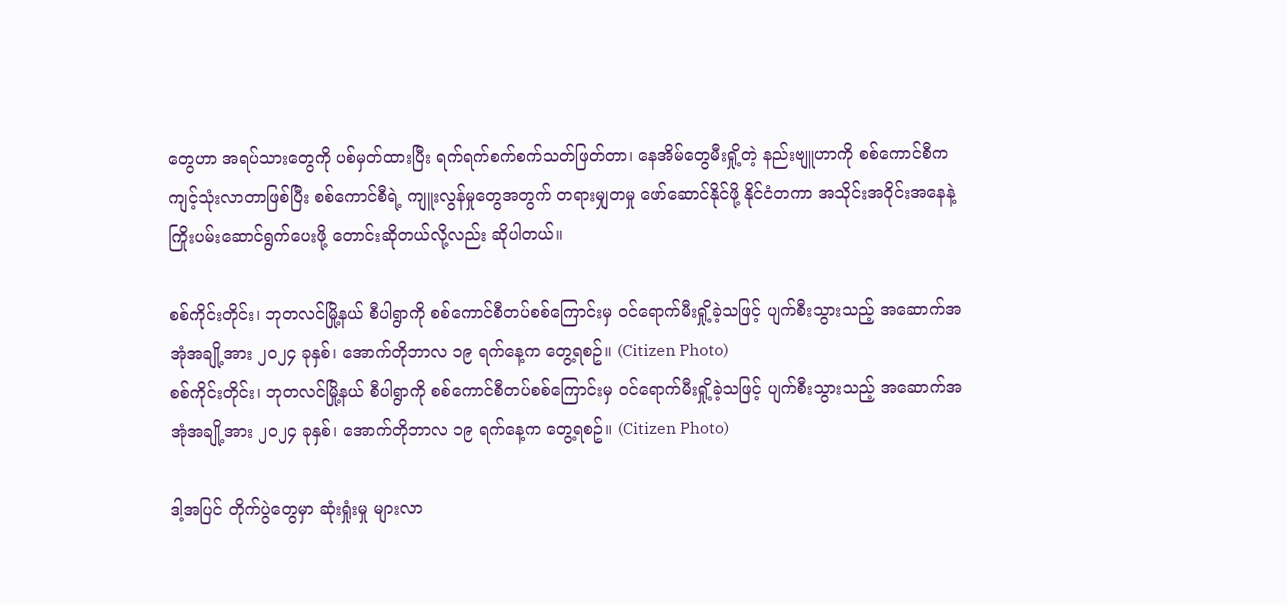တွေဟာ အရပ်သားတွေကို ပစ်မှတ်ထားပြီး ရက်ရက်စက်စက်သတ်ဖြတ်တာ၊ နေအိမ်တွေမီးရှို့တဲ့ နည်းဗျူဟာကို စစ်ကောင်စီက ကျင့်သုံးလာတာဖြစ်ပြီး စစ်ကောင်စီရဲ့ ကျူးလွန်မှုတွေအတွက် တရားမျှတမှု ဖော်ဆောင်နိုင်ဖို့ နိုင်ငံတကာ အသိုင်းအဝိုင်းအနေနဲ့ ကြိုးပမ်းဆောင်ရွက်ပေးဖို့ တောင်းဆိုတယ်လို့လည်း ဆိုပါတယ်။

စစ်ကိုင်းတိုင်း၊ ဘုတလင်မြို့နယ် စီပါရွာကို စစ်ကောင်စီတပ်စစ်ကြောင်းမှ ဝင်ရောက်မီးရှို့ခဲ့သဖြင့် ပျက်စီးသွားသည့် အဆောက်အအုံအချို့အား ၂၀၂၄ ခုနှစ်၊ အောက်တိုဘာလ ၁၉ ရက်နေ့က တွေ့ရစဥ်။ (Citizen Photo)
စစ်ကိုင်းတိုင်း၊ ဘုတလင်မြို့နယ် စီပါရွာကို စစ်ကောင်စီတပ်စစ်ကြောင်းမှ ဝင်ရောက်မီးရှို့ခဲ့သဖြင့် ပျက်စီးသွားသည့် အဆောက်အအုံအချို့အား ၂၀၂၄ ခုနှစ်၊ အောက်တိုဘာလ ၁၉ ရက်နေ့က တွေ့ရစဥ်။ (Citizen Photo)

ဒါ့အပြင် တိုက်ပွဲတွေမှာ ဆုံးရှုံးမှု များလာ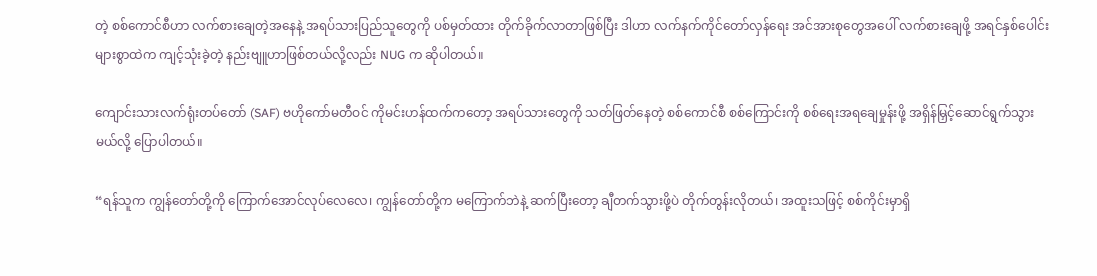တဲ့ စစ်ကောင်စီဟာ လက်စားချေတဲ့အနေနဲ့ အရပ်သားပြည်သူတွေကို ပစ်မှတ်ထား တိုက်ခိုက်လာတာဖြစ်ပြီး ဒါဟာ လက်နက်ကိုင်တော်လှန်ရေး အင်အားစုတွေအပေါ် လက်စားချေဖို့ အရင်နှစ်ပေါင်းများစွာထဲက ကျင့်သုံးခဲ့တဲ့ နည်းဗျူဟာဖြစ်တယ်လို့လည်း NUG က ဆိုပါတယ်။

ကျောင်းသားလက်ရုံးတပ်တော် (SAF) ဗဟိုကော်မတီဝင် ကိုမင်းဟန်ထက်ကတော့ အရပ်သားတွေကို သတ်ဖြတ်နေတဲ့ စစ်ကောင်စီ စစ်ကြောင်းကို စစ်ရေးအရချေမှုန်းဖို့ အရှိန်မြှင့်ဆောင်ရွက်သွားမယ်လို့ ပြောပါတယ်။

“ရန်သူက ကျွန်တော်တို့ကို ကြောက်အောင်လုပ်လေလေ၊ ကျွန်တော်တို့က မကြောက်ဘဲနဲ့ ဆက်ပြီးတော့ ချီတက်သွားဖို့ပဲ တိုက်တွန်းလိုတယ်၊ အထူးသဖြင့် စစ်ကိုင်းမှာရှိ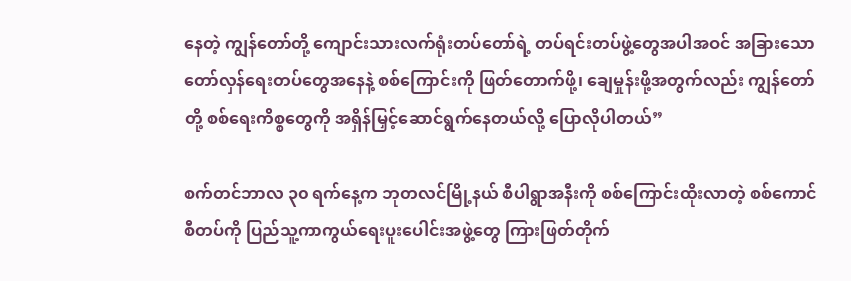နေတဲ့ ကျွန်တော်တို့ ကျောင်းသားလက်ရုံးတပ်တော်ရဲ့ တပ်ရင်းတပ်ဖွဲ့တွေအပါအဝင် အခြားသော တော်လှန်ရေးတပ်တွေအနေနဲ့ စစ်ကြောင်းကို ဖြတ်တောက်ဖို့၊ ချေမှုန်းဖို့အတွက်လည်း ကျွန်တော်တို့ စစ်ရေးကိစ္စတွေကို အရှိန်မြှင့်ဆောင်ရွက်နေတယ်လို့ ပြောလိုပါတယ်”

စက်တင်ဘာလ ၃၀ ရက်နေ့က ဘုတလင်မြို့နယ် စီပါရွာအနီးကို စစ်ကြောင်းထိုးလာတဲ့ စစ်ကောင်စီတပ်ကို ပြည်သူ့ကာကွယ်ရေးပူးပေါင်းအဖွဲ့တွေ ကြားဖြတ်တိုက်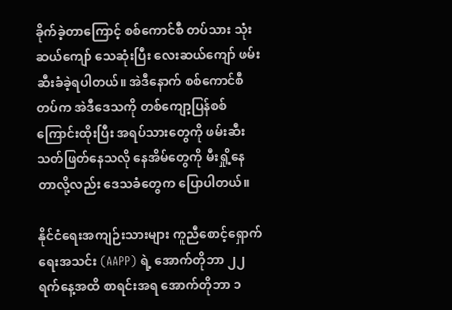ခိုက်ခဲ့တာကြောင့် စစ်ကောင်စီ တပ်သား သုံးဆယ်ကျော် သေဆုံးပြီး လေးဆယ်ကျော် ဖမ်းဆီးခံခဲ့ရပါတယ်။ အဲဒီနောက် စစ်ကောင်စီတပ်က အဲဒီဒေသကို တစ်ကျော့ပြန်စစ်ကြောင်းထိုးပြီး အရပ်သားတွေကို ဖမ်းဆီးသတ်ဖြတ်နေသလို နေအိမ်တွေကို မီးရှို့နေတာလို့လည်း ဒေသခံတွေက ပြောပါတယ်။

နိုင်ငံရေးအကျဉ်းသားများ ကူညီစောင့်ရှောက်ရေးအသင်း (AAPP) ရဲ့ အောက်တိုဘာ ၂၂ ရက်နေ့အထိ စာရင်းအရ အောက်တိုဘာ ၁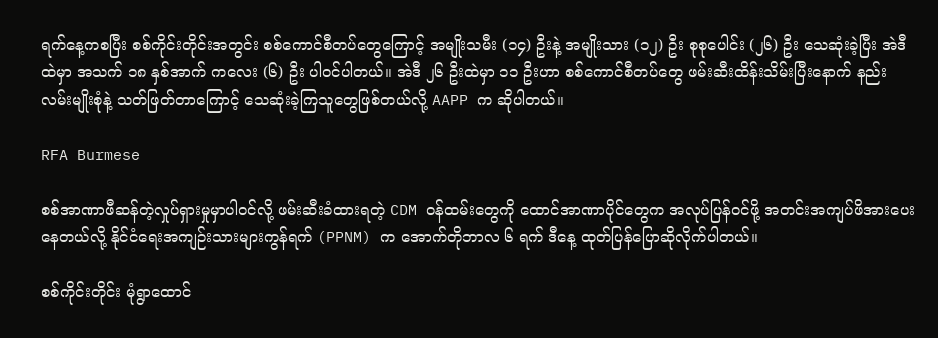ရက်နေ့ကစပြီး စစ်ကိုင်းတိုင်းအတွင်း စစ်ကောင်စီတပ်တွေကြောင့် အမျိုးသမီး (၁၄) ဦးနဲ့ အမျိုးသား (၁၂) ဦး စုစုပေါင်း (၂၆) ဦး သေဆုံးခဲ့ပြီး အဲဒီထဲမှာ အသက် ၁၈ နှစ်အာက် ကလေး (၆) ဦး ပါဝင်ပါတယ်။ အဲဒီ ၂၆ ဦးထဲမှာ ၁၁ ဦးဟာ စစ်ကောင်စီတပ်တွေ ဖမ်းဆီးထိန်းသိမ်းပြီးနောက် နည်းလမ်းမျိုးစုံနဲ့ သတ်ဖြတ်တာကြောင့် သေဆုံးခဲ့ကြသူတွေဖြစ်တယ်လို့ AAPP က ဆိုပါတယ်။

RFA Burmese

စစ်အာဏာဖီဆန်တဲ့လှုပ်ရှားမှုမှာပါဝင်လို့ ဖမ်းဆီးခံထားရတဲ့ CDM ဝန်ထမ်းတွေကို ထောင်အာဏာပိုင်တွေက အလုပ်ပြန်ဝင်ဖို့ အတင်းအကျပ်ဖိအားပေးနေတယ်လို့ နိုင်ငံရေးအကျဉ်းသားများကွန်ရက် (PPNM) က အောက်တိုဘာလ ၆ ရက် ဒီနေ့ ထုတ်ပြန်ပြောဆိုလိုက်ပါတယ်။

စစ်ကိုင်းတိုင်း မုံရွာထောင်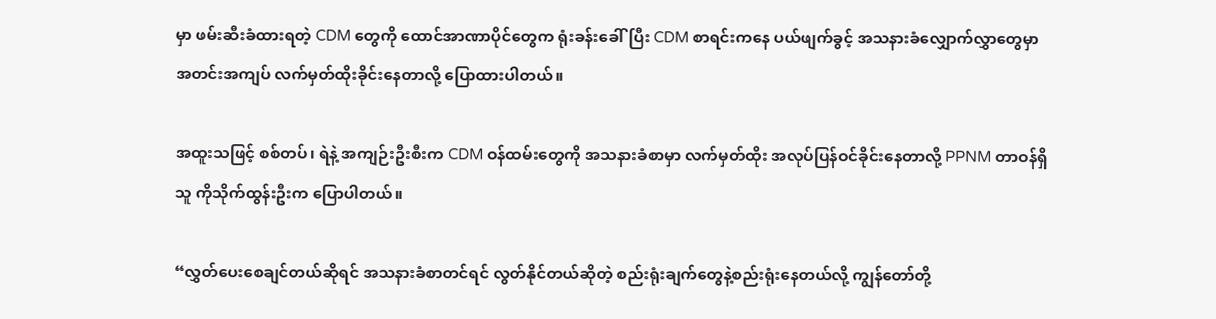မှာ ဖမ်းဆီးခံထားရတဲ့ CDM တွေကို ထောင်အာဏာပိုင်တွေက ရုံးခန်းခေါ်ပြီး CDM စာရင်းကနေ ပယ်ဖျက်ခွင့် အသနားခံလျှောက်လွှာတွေမှာ အတင်းအကျပ် လက်မှတ်ထိုးခိုင်းနေတာလို့ ပြောထားပါတယ်။

အထူးသဖြင့် စစ်တပ်၊ ရဲနဲ့ အကျဉ်းဦးစီးက CDM ဝန်ထမ်းတွေကို အသနားခံစာမှာ လက်မှတ်ထိုး အလုပ်ပြန်ဝင်ခိုင်းနေတာလို့ PPNM တာဝန်ရှိသူ ကိုသိုက်ထွန်းဦးက ပြောပါတယ်။

“လွှတ်ပေးစေချင်တယ်ဆိုရင် အသနားခံစာတင်ရင် လွတ်နိုင်တယ်ဆိုတဲ့ စည်းရုံးချက်တွေနဲ့စည်းရုံးနေတယ်လို့ ကျွန်တော်တို့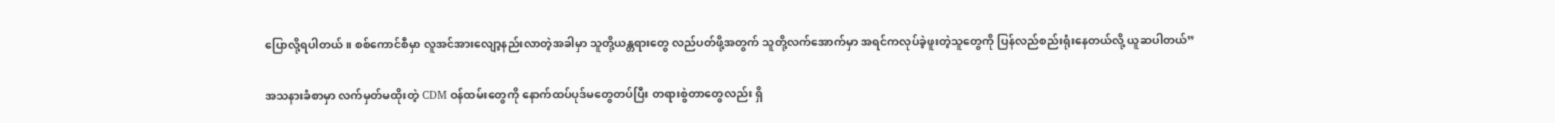ပြောလို့ရပါတယ် ။ စစ်ကောင်စီမှာ လူအင်အားလျော့နည်းလာတဲ့အခါမှာ သူတို့ယန္တရားတွေ လည်ပတ်ဖို့အတွက် သူတို့လက်အောက်မှာ အရင်ကလုပ်ခဲ့ဖူးတဲ့သူတွေကို ပြန်လည်စည်းရုံးနေတယ်လို့ ယူဆပါတယ်”

အသနားခံစာမှာ လက်မှတ်မထိုးတဲ့ CDM ဝန်ထမ်းတွေကို နောက်ထပ်ပုဒ်မတွေတပ်ပြီး တရားစွဲတာတွေလည်း ရှိ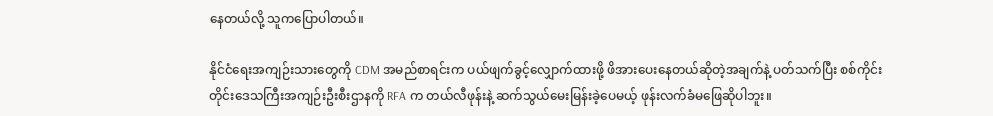နေတယ်လို့ သူကပြောပါတယ်။

နိုင်ငံရေးအကျဉ်းသားတွေကို CDM အမည်စာရင်းက ပယ်ဖျက်ခွင့်‌လျှောက်ထားဖို့ ဖိအားပေးနေတယ်ဆိုတဲ့အချက်နဲ့ ပတ်သက်ပြီး စစ်ကိုင်းတိုင်းဒေသကြီးအကျဉ်းဦးစီးဌာနကို RFA က တယ်လီဖုန်းနဲ့ ဆက်သွယ်မေးမြန်းခဲ့ပေမယ့် ဖုန်းလက်ခံမဖြေဆိုပါဘူး။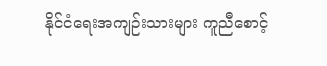နိုင်ငံရေးအကျဉ်းသားများ ကူညီစောင့်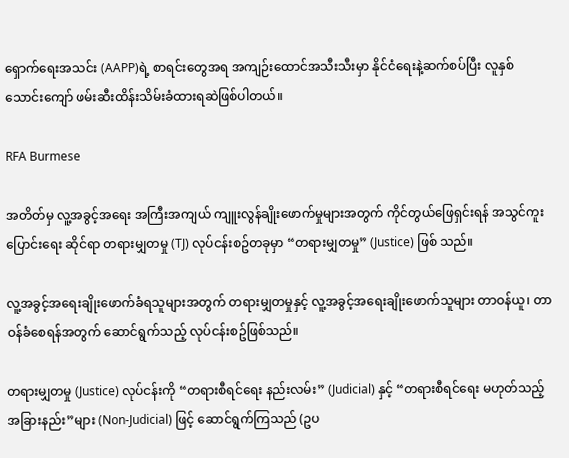ရှောက်ရေးအသင်း (AAPP)ရဲ့ စာရင်းတွေအရ အကျဉ်းထောင်အသီးသီးမှာ နိုင်ငံရေးနဲ့ဆက်စပ်ပြီး လူနှစ်သောင်းကျော် ဖမ်းဆီးထိန်းသိမ်းခံထားရဆဲဖြစ်ပါတယ်။

RFA Burmese

အတိတ်မှ လူ့အခွင့်အရေး အကြီးအကျယ် ကျူးလွန်ချိုးဖောက်မှုများအတွက် ကိုင်တွယ်ဖြေရှင်းရန် အသွင်ကူးပြောင်းရေး ဆိုင်ရာ တရားမျှတမှု (TJ) လုပ်ငန်းစဥ်တခုမှာ “တရားမျှတမှု” (Justice) ဖြစ် သည်။

လူ့အခွင့်အရေးချိုးဖောက်ခံရသူများအတွက် တရားမျှတမှုနှင့် လူ့အခွင့်အရေးချိုးဖောက်သူများ တာဝန်ယူ၊ တာဝန်ခံစေရန်အတွက် ဆောင်ရွက်သည့် လုပ်ငန်းစဥ်ဖြစ်သည်။

တရားမျှတမှု (Justice) လုပ်ငန်းကို “တရားစီရင်ရေး နည်းလမ်း” (Judicial) နှင့် “တရားစီရင်ရေး မဟုတ်သည့် အခြားနည်း”များ (Non-Judicial) ဖြင့် ဆောင်ရွက်ကြသည် (ဥပ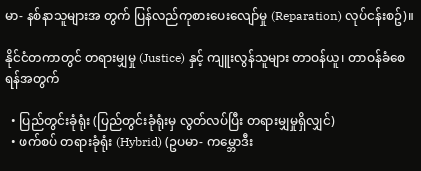မာ- နစ်နာသူများအ တွက် ပြန်လည်ကုစားပေးလျော်မှု (Reparation) လုပ်ငန်းစဥ်)။

နိုင်ငံတကာတွင် တရားမျှမှု (Justice) နှင့် ကျူးလွန်သူများ တာဝန်ယူ၊ တာဝန်ခံစေရန်အတွက်

  • ပြည်တွင်းခုံရုံး (ပြည်တွင်းခုံရုံးမှ လွတ်လပ်ပြီး တရားမျှမှုရှိလျှင်)
  • ဖက်စပ် တရားခုံရုံး (Hybrid) (ဥပမာ- ကမ္ဘောဒီး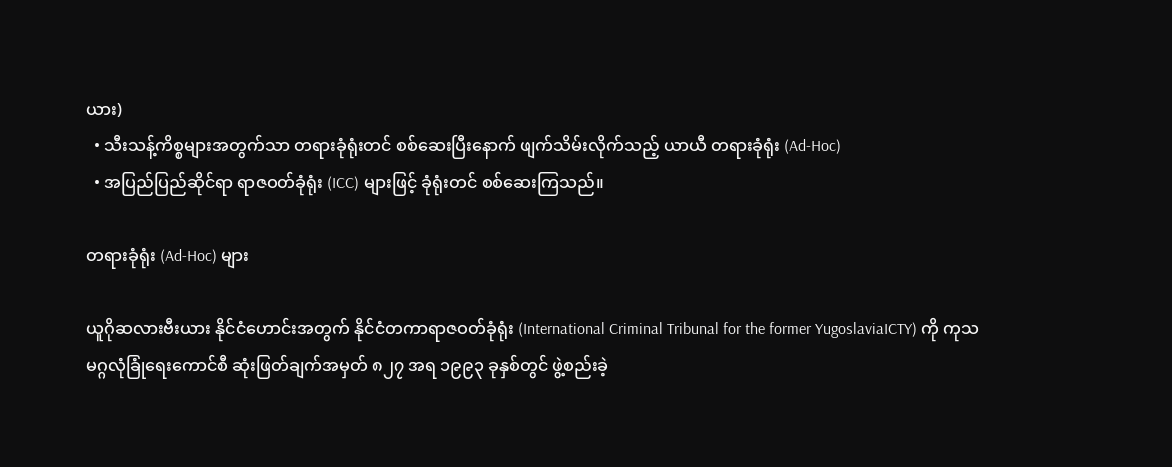ယား)
  • သီးသန့်ကိစ္စများအတွက်သာ တရားခုံရုံးတင် စစ်ဆေးပြီးနောက် ဖျက်သိမ်းလိုက်သည့် ယာယီ တရားခုံရုံး (Ad-Hoc)
  • အပြည်ပြည်ဆိုင်ရာ ရာဇဝတ်ခုံရုံး (ICC) များဖြင့် ခုံရုံးတင် စစ်ဆေးကြသည်။

တရားခုံရုံး (Ad-Hoc) များ

ယူဂိုဆလားဗီးယား နိုင်ငံဟောင်းအတွက် နိုင်ငံတကာရာဇဝတ်ခုံရုံး (International Criminal Tribunal for the former YugoslaviaICTY) ကို ကုသမဂ္ဂလုံခြုံရေးကောင်စီ ဆုံးဖြတ်ချက်အမှတ် ၈၂၇ အရ ၁၉၉၃ ခုနှစ်တွင် ဖွဲ့စည်းခဲ့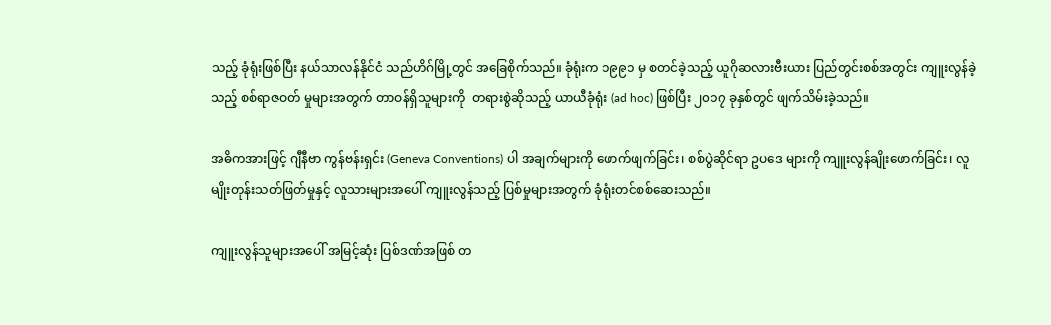သည့် ခုံရုံးဖြစ်ပြီး နယ်သာလန်နိုင်ငံ သည်ဟိဂ်မြို့တွင် အခြေစိုက်သည်။ ခုံရုံးက ၁၉၉၁ မှ စတင်ခဲ့သည့် ယူဂိုဆလားဗီးယား ပြည်တွင်းစစ်အတွင်း ကျူးလွန်ခဲ့သည့် စစ်ရာဇဝတ် မှုများအတွက် တာဝန်ရှိသူများကို  တရားစွဲဆိုသည့် ယာယီခုံရုံး (ad hoc) ဖြစ်ပြီး ၂၀၁၇ ခုနှစ်တွင် ဖျက်သိမ်းခဲ့သည်။

အဓိကအားဖြင့် ဂျီနီဗာ ကွန်ဗန်းရှင်း (Geneva Conventions) ပါ အချက်များကို ဖောက်ဖျက်ခြင်း၊ စစ်ပွဲဆိုင်ရာ ဥပဒေ များကို ကျူးလွန်ချိုးဖောက်ခြင်း၊ လူမျိုးတုန်းသတ်ဖြတ်မှုနှင့် လူသားများအပေါ် ကျူးလွန်သည့် ပြစ်မှုများအတွက် ခုံရုံးတင်စစ်ဆေးသည်။

ကျူးလွန်သူများအပေါ် အမြင့်ဆုံး ပြစ်ဒဏ်အဖြစ် တ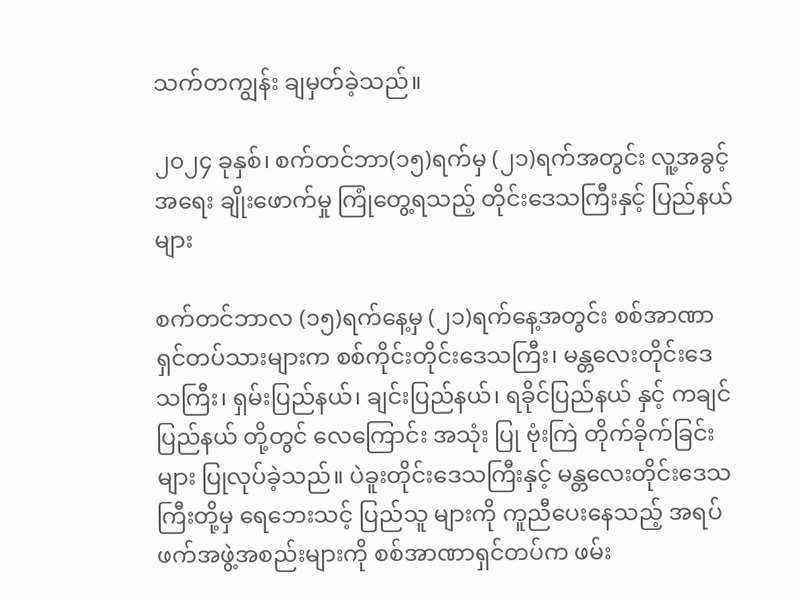သက်တကျွန်း ချမှတ်ခဲ့သည်။

၂၀၂၄ ခုနှစ်၊ စက်တင်ဘာ(၁၅)ရက်မှ (၂၁)ရက်အတွင်း လူ့အခွင့်အရေး ချိုးဖောက်မှု ကြုံတွေ့ရသည့် တိုင်းဒေသကြီးနှင့် ပြည်နယ်များ

စက်တင်ဘာလ (၁၅)ရက်နေ့မှ (၂၁)ရက်နေ့အတွင်း စစ်အာဏာရှင်တပ်သားများက စစ်ကိုင်းတိုင်းဒေသကြီး၊ မန္တလေးတိုင်းဒေသကြီး၊ ရှမ်းပြည်နယ်၊ ချင်းပြည်နယ်၊ ရခိုင်ပြည်နယ် နှင့် ကချင်ပြည်နယ် တို့တွင် လေကြောင်း အသုံး ပြု ဗုံးကြဲ တိုက်ခိုက်ခြင်းများ ပြုလုပ်ခဲ့သည်။ ပဲခူးတိုင်းဒေသကြီးနှင့် မန္တလေးတိုင်းဒေသကြီးတို့မှ ရေဘေးသင့် ပြည်သူ များကို ကူညီပေးနေသည့် အရပ်ဖက်အဖွဲ့အစည်းများကို စစ်အာဏာရှင်တပ်က ဖမ်း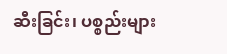ဆီးခြင်း၊ ပစ္စည်းများ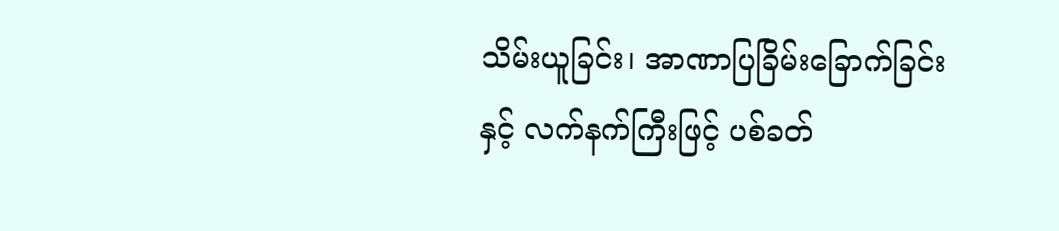သိမ်းယူခြင်း၊ အာဏာပြခြိမ်းခြောက်ခြင်းနှင့် လက်နက်ကြီးဖြင့် ပစ်ခတ်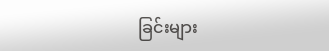ခြင်းများ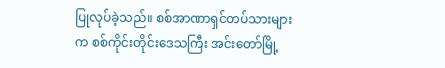ပြုလုပ်ခဲ့သည်။ စစ်အာဏာရှင်တပ်သားများက စစ်ကိုင်းတိုင်းဒေသကြီး အင်းတော်မြို့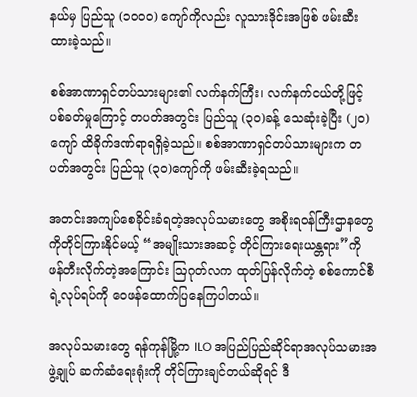နယ်မှ ပြည်သူ (၁၀၀၀) ကျော်ကိုလည်း လူသားဒိုင်းအဖြစ် ဖမ်းဆီး ထားခဲ့သည်။

စစ်အာဏာရှင်တပ်သားများ၏ လက်နက်ကြီး၊ လက်နက်ငယ်တို့ဖြင့် ပစ်ခတ်မှုကြောင့် တပတ်အတွင်း ပြည်သူ (၃၀)ခန့် သေဆုံးခဲ့ပြီး (၂၀)ကျော် ထိခိုက်ဒဏ်ရာရရှိခဲ့သည်။ စစ်အာဏာရှင်တပ်သားများက တပတ်အတွင်း ပြည်သူ (၃၀)ကျော်ကို ဖမ်းဆီးခဲ့ရသည်။

အတင်းအကျပ်စေခိုင်းခံရတဲ့အလုပ်သမားတွေ အစိုးရဝန်ကြီးဌာနတွေကိုတိုင်ကြားနိုင်မယ့် “အမျိုးသားအဆင့် တိုင်ကြားရေးယန္တရား”ကို ဖန်တီးလိုက်တဲ့အကြောင်း ဩဂုတ်လက ထုတ်ပြန်လိုက်တဲ့ စစ်ကောင်စီရဲ့လုပ်ရပ်ကို ဝေဖန်ထောက်ပြနေကြပါတယ်။

အလုပ်သမားတွေ ရန်ကုန်မြို့က ILO အပြည်ပြည်ဆိုင်ရာအလုပ်သမားအဖွဲ့ချုပ် ဆက်ဆံရေးရုံးကို တိုင်ကြားချင်တယ်ဆိုရင် ဒီ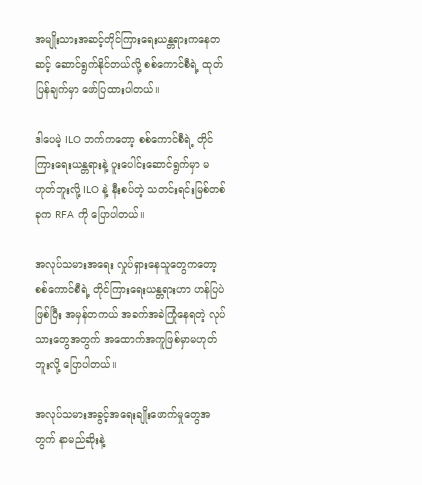အမျိုးသားအဆင့်တိုင်ကြားရေးယန္တရားကနေတဆင့် ဆောင်ရွက်နိုင်တယ်လို့ စစ်ကောင်စီရဲ့ ထုတ်ပြန်ချက်မှာ ဖော်ပြထားပါတယ်။

ဒါပေမဲ့ ILO ဘက်ကတော့ စစ်ကောင်စီရဲ့ တိုင်ကြားရေးယန္တရားနဲ့ ပူးပေါင်းဆောင်ရွက်မှာ မဟုတ်ဘူးလို့ ILO နဲ့ နီးစပ်တဲ့ သတင်းရင်းမြစ်တစ်ခုက RFA ကို ပြောပါတယ်။

အလုပ်သမားအရေး လှုပ်ရှားနေသူတွေကတော့ စစ်ကောင်စီရဲ့ တိုင်ကြားရေးယန္တရားဟာ ဟန်ပြပဲဖြစ်ပြီး အမှန်တကယ် အခက်အခဲကြုံနေရတဲ့ လုပ်သားတွေအတွက် အထောက်အကူဖြစ်မှာမဟုတ်ဘူးလို့ ပြောပါတယ်။

အလုပ်သမားအခွင့်အရေးချိုးဖောက်မှုတွေအတွက် နာမည်ဆိုးနဲ့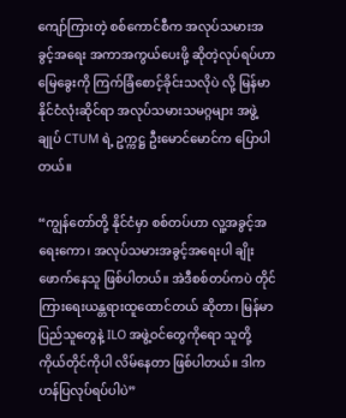ကျော်ကြားတဲ့ စစ်ကောင်စီက အလုပ်သမားအခွင့်အရေး အကာအကွယ်ပေးဖို့ ဆိုတဲ့လုပ်ရပ်ဟာ မြေခွေးကို ကြက်ခြံစောင့်ခိုင်းသလိုပဲ လို့ မြန်မာနိုင်ငံလုံးဆိုင်ရာ အလုပ်သမားသမဂ္ဂများ အဖွဲ့ချုပ် CTUM ရဲ့ ဥက္ကဋ္ဌ ဦးမောင်မောင်က ပြောပါတယ်။

“ကျွန်တော်တို့ နိုင်ငံမှာ စစ်တပ်ဟာ လူ့အခွင့်အရေးကော၊ အလုပ်သမားအခွင့်အရေးပါ ချိုးဖောက်နေသူ ဖြစ်ပါတယ်။ အဲဒီစစ်တပ်ကပဲ တိုင်ကြားရေးယန္တရားထူထောင်တယ် ဆိုတာ၊ မြန်မာပြည်သူတွေနဲ့ ILO အဖွဲ့ဝင်တွေကိုရော သူတို့ ကိုယ်တိုင်ကိုပါ လိမ်နေတာ ဖြစ်ပါတယ်။ ဒါက ဟန်ပြလုပ်ရပ်ပါပဲ”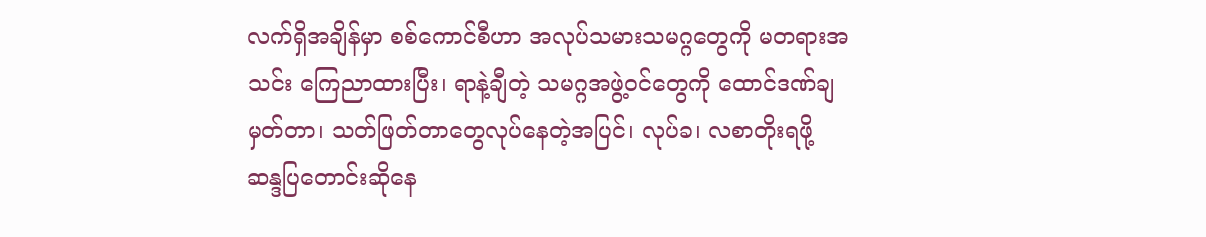လက်ရှိအချိန်မှာ စစ်ကောင်စီဟာ အလုပ်သမားသမဂ္ဂတွေကို မတရားအသင်း ကြေညာထားပြီး၊ ရာနဲ့ချီတဲ့ သမဂ္ဂအဖွဲ့ဝင်တွေကို ထောင်ဒဏ်ချမှတ်တာ၊ သတ်ဖြတ်တာတွေလုပ်နေတဲ့အပြင်၊ လုပ်ခ၊ လစာတိုးရဖို့ ဆန္ဒပြတောင်းဆိုနေ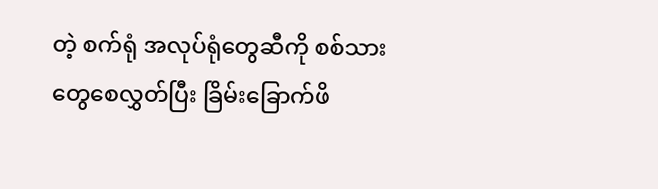တဲ့ စက်ရုံ အလုပ်ရုံတွေဆီကို စစ်သားတွေစေလွှတ်ပြီး ခြိမ်းခြောက်ဖိ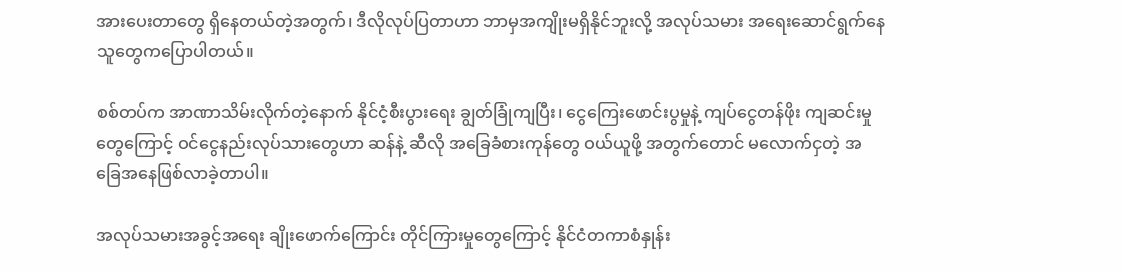အားပေးတာတွေ ရှိနေတယ်တဲ့အတွက်၊ ဒီလိုလုပ်ပြတာဟာ ဘာမှအကျိုးမရှိနိုင်ဘူးလို့ အလုပ်သမား အရေးဆောင်ရွက်နေသူတွေကပြောပါတယ်။

စစ်တပ်က အာဏာသိမ်းလိုက်တဲ့နောက် နိုင်ငံ့စီးပွားရေး ချွတ်ခြုံကျပြီး၊ ငွေကြေးဖောင်းပွမှုနဲ့ ကျပ်ငွေတန်ဖိုး ကျဆင်းမှုတွေကြောင့် ဝင်ငွေနည်းလုပ်သားတွေဟာ ဆန်နဲ့ ဆီလို အခြေခံစားကုန်တွေ ဝယ်ယူဖို့ အတွက်တောင် မလောက်ငှတဲ့ အခြေအနေဖြစ်လာခဲ့တာပါ။

အလုပ်သမားအခွင့်အရေး ချိုးဖောက်ကြောင်း တိုင်ကြားမှုတွေကြောင့် နိုင်ငံတကာစံနှုန်း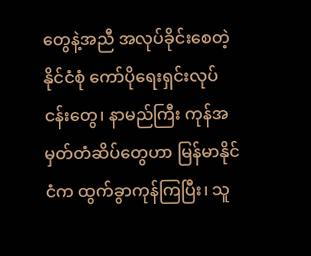တွေနဲ့အညီ အလုပ်ခိုင်းစေတဲ့ နိုင်ငံစုံ ကော်ပိုရေးရှင်းလုပ်ငန်းတွေ၊ နာမည်ကြီး ကုန်အမှတ်တံဆိပ်တွေဟာ မြန်မာနိုင်ငံက ထွက်ခွာကုန်ကြပြီး၊ သူ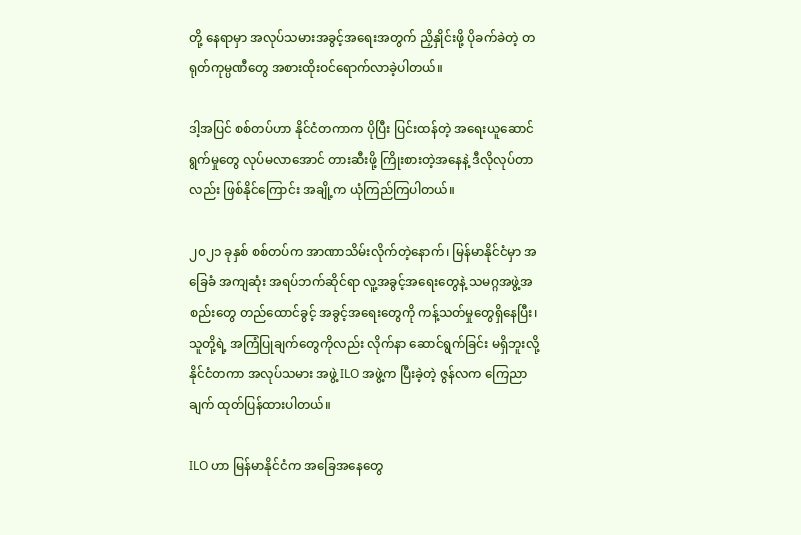တို့ နေရာမှာ အလုပ်သမားအခွင့်အရေးအတွက် ညှိနှိုင်းဖို့ ပိုခက်ခဲတဲ့ တရုတ်ကုမ္ပဏီတွေ အစားထိုးဝင်ရောက်လာခဲ့ပါတယ်။

ဒါ့အပြင် စစ်တပ်ဟာ နိုင်ငံတကာက ပိုပြီး ပြင်းထန်တဲ့ အရေးယူဆောင်ရွက်မှုတွေ လုပ်မလာအောင် တားဆီးဖို့ ကြိုးစားတဲ့အနေနဲ့ ဒီလိုလုပ်တာလည်း ဖြစ်နိုင်ကြောင်း အချို့က ယုံကြည်ကြပါတယ်။

၂၀၂၁ ခုနှစ် စစ်တပ်က အာဏာသိမ်းလိုက်တဲ့နောက်၊ မြန်မာနိုင်ငံမှာ အခြေခံ အကျဆုံး အရပ်ဘက်ဆိုင်ရာ လူ့အခွင့်အရေးတွေနဲ့ သမဂ္ဂအဖွဲ့အစည်းတွေ တည်ထောင်ခွင့် အခွင့်အရေးတွေကို ကန့်သတ်မှုတွေရှိနေပြီး၊ သူတို့ရဲ့ အကြံပြုချက်တွေကိုလည်း လိုက်နာ ဆောင်ရွက်ခြင်း မရှိဘူးလို့ နိုင်ငံတကာ အလုပ်သမား အဖွဲ့ ILO အဖွဲ့က ပြီးခဲ့တဲ့ ဇွန်လက ကြေညာချက် ထုတ်ပြန်ထားပါတယ်။

ILO ဟာ မြန်မာနိုင်ငံက အခြေအနေတွေ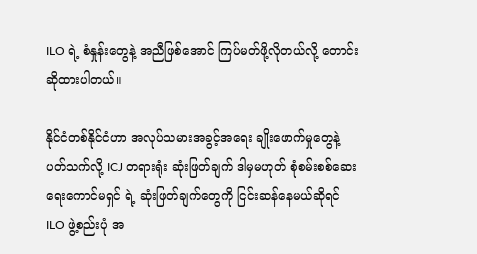ILO ရဲ့ စံနှုန်းတွေနဲ့ အညီဖြစ်အောင် ကြပ်မတ်ဖို့လိုတယ်လို့ တောင်းဆိုထားပါတယ်။

နိုင်ငံတစ်နိုင်ငံဟာ အလုပ်သမားအခွင့်အရေး ချိုးဖောက်မှုတွေနဲ့ ပတ်သက်လို့ ICJ တရားရုံး ဆုံးဖြတ်ချက် ဒါမှမဟုတ် စုံစမ်းစစ်ဆေးရေးကောင်မရှင် ရဲ့ ဆုံးဖြတ်ချက်တွေကို ငြင်းဆန်နေမယ်ဆိုရင် ILO ဖွဲ့စည်းပုံ အ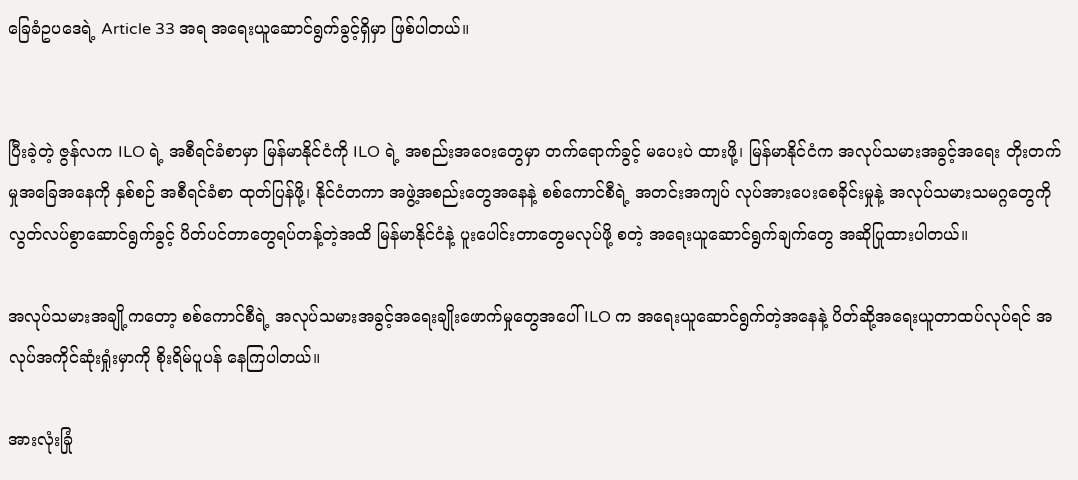ခြေခံဥပဒေရဲ့ Article 33 အရ အရေးယူဆောင်ရွက်ခွင့်ရှိမှာ ဖြစ်ပါတယ်။


ပြီးခဲ့တဲ့ ဇွန်လက ILO ရဲ့ အစီရင်ခံစာမှာ မြန်မာနိုင်ငံကို ILO ရဲ့ အစည်းအဝေးတွေမှာ တက်ရောက်ခွင့် မပေးပဲ ထားဖို့၊ မြန်မာနိုင်ငံက အလုပ်သမားအခွင့်အရေး တိုးတက်မှုအခြေအနေကို နှစ်စဉ် အစီရင်ခံစာ ထုတ်ပြန်ဖို့၊ နိုင်ငံတကာ အဖွဲ့အစည်းတွေအနေနဲ့ စစ်ကောင်စီရဲ့ အတင်းအကျပ် လုပ်အားပေးစေခိုင်းမှုနဲ့ အလုပ်သမားသမဂ္ဂတွေကို လွတ်လပ်စွာဆောင်ရွက်ခွင့် ပိတ်ပင်တာတွေရပ်တန့်တဲ့အထိ မြန်မာနိုင်ငံနဲ့ ပူးပေါင်းတာတွေမလုပ်ဖို့ စတဲ့ အရေးယူဆောင်ရွက်ချက်တွေ အဆိုပြုထားပါတယ်။

အလုပ်သမားအချို့ကတော့ စစ်ကောင်စီရဲ့ အလုပ်သမားအခွင့်အရေးချိုးဖောက်မှုတွေအပေါ် ILO က အရေးယူဆောင်ရွက်တဲ့အနေနဲ့ ပိတ်ဆို့အရေးယူတာထပ်လုပ်ရင် အလုပ်အကိုင်ဆုံးရှုံးမှာကို စိုးရိမ်ပူပန် နေကြပါတယ်။

အားလုံးခြုံ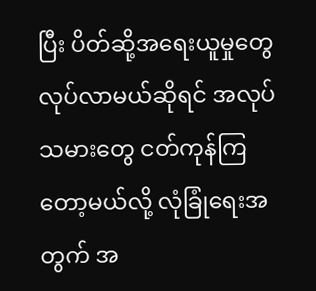ပြီး ပိတ်ဆို့အရေးယူမှုတွေ လုပ်လာမယ်ဆိုရင် အလုပ်သမားတွေ ငတ်ကုန်ကြတော့မယ်လို့ လုံခြုံရေးအတွက် အ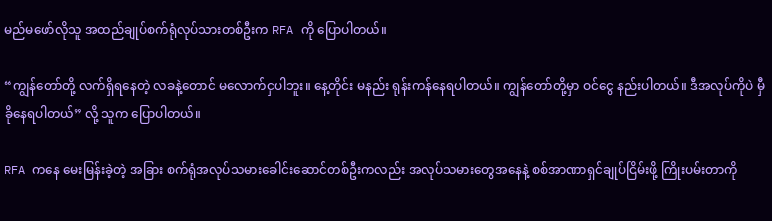မည်မဖော်လိုသူ အထည်ချုပ်စက်ရုံလုပ်သားတစ်ဦးက RFA ကို ပြောပါတယ်။

“ကျွန်တော်တို့ လက်ရှိရနေတဲ့ လခနဲ့တောင် မလောက်ငှပါဘူး။ နေ့တိုင်း မနည်း ရုန်းကန်နေရပါတယ်။ ကျွန်တော်တို့မှာ ဝင်ငွေ နည်းပါတယ်။ ဒီအလုပ်ကိုပဲ မှီခိုနေရပါတယ်” လို့ သူက ပြောပါတယ်။

RFA ကနေ မေးမြန်းခဲ့တဲ့ အခြား စက်ရုံအလုပ်သမားခေါင်းဆောင်တစ်ဦးကလည်း အလုပ်သမားတွေအနေနဲ့ စစ်အာဏာရှင်ချုပ်ငြိမ်းဖို့ ကြိုးပမ်းတာကို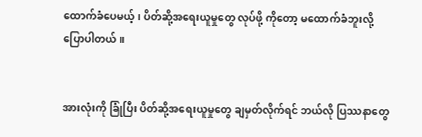ထောက်ခံပေမယ့်၊ ပိတ်ဆို့အရေးယူမှုတွေ လုပ်ဖို့ ကိုတော့ မထောက်ခံဘူးလို့ ပြောပါတယ်။


အားလုံးကို ခြုံပြီး ပိတ်ဆို့အရေးယူမှုတွေ ချမှတ်လိုက်ရင် ဘယ်လို ပြဿနာတွေ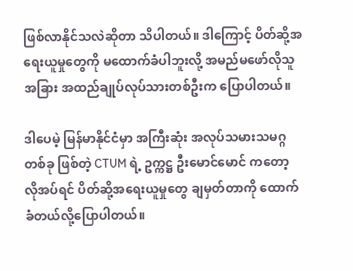ဖြစ်လာနိုင်သလဲဆိုတာ သိပါတယ်။ ဒါကြောင့် ပိတ်ဆို့အရေးယူမှုတွေကို မထောက်ခံပါဘူးလို့ အမည်မဖော်လိုသူ အခြား အထည်ချုပ်လုပ်သားတစ်ဦးက ပြောပါတယ်။

ဒါပေမဲ့ မြန်မာနိုင်ငံမှာ အကြီးဆုံး အလုပ်သမားသမဂ္ဂ တစ်ခု ဖြစ်တဲ့ CTUM ရဲ့ ဥက္ကဋ္ဌ ဦးမောင်မောင် ကတော့ လိုအပ်ရင် ပိတ်ဆို့အရေးယူမှုတွေ ချမှတ်တာကို ထောက်ခံတယ်လို့ပြောပါတယ်။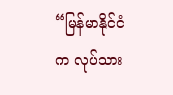“မြန်မာနိုင်ငံက လုပ်သား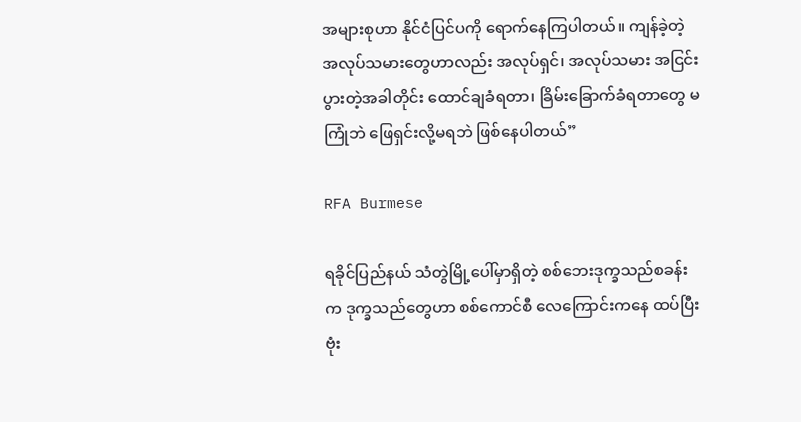အများစုဟာ နိုင်ငံပြင်ပကို ရောက်နေကြပါတယ်။ ကျန်ခဲ့တဲ့ အလုပ်သမားတွေဟာလည်း အလုပ်ရှင်၊ အလုပ်သမား အငြင်းပွားတဲ့အခါတိုင်း ထောင်ချခံရတာ၊ ခြိမ်းခြောက်ခံရတာတွေ မကြုံဘဲ ဖြေရှင်းလို့မရဘဲ ဖြစ်နေပါတယ်”

RFA Burmese

ရခိုင်ပြည်နယ် သံတွဲမြို့ပေါ်မှာရှိတဲ့ စစ်ဘေးဒုက္ခသည်စခန်းက ဒုက္ခသည်တွေဟာ စစ်ကောင်စီ လေကြောင်းကနေ ထပ်ပြီး ဗုံး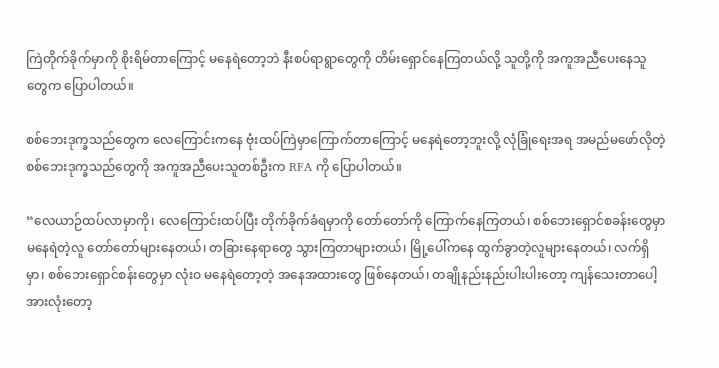ကြဲတိုက်ခိုက်မှာကို စိုးရိမ်တာကြောင့် မနေရဲတော့ဘဲ နီးစပ်ရာရွာတွေကို တိမ်းရှောင်နေကြတယ်လို့ သူတို့ကို အကူအညီပေးနေသူတွေက ပြောပါတယ်။

စစ်ဘေးဒုက္ခသည်တွေက လေကြောင်းကနေ ဗုံးထပ်ကြဲမှာကြောက်တာကြောင့် မနေရဲတော့ဘူးလို့ လုံခြုံရေးအရ အမည်မဖော်လိုတဲ့ စစ်ဘေးဒုက္ခသည်တွေကို အကူအညီပေးသူတစ်ဦးက RFA ကို ပြောပါတယ်။

“လေယာဉ်ထပ်လာမှာကို၊ လေကြောင်းထပ်ပြီး တိုက်ခိုက်ခံရမှာကို တော်တော်ကို ကြောက်နေကြတယ်၊ စစ်ဘေးရှောင်စခန်းတွေမှာ မနေရဲတဲ့လူ တော်တော်များနေတယ်၊ တခြားနေရာတွေ သွားကြတာများတယ်၊ မြို့ပေါ်ကနေ ထွက်ခွာတဲ့လူများနေတယ်၊ လက်ရှိမှာ၊ စစ်ဘေးရှောင်စန်းတွေမှာ လုံးဝ မနေရဲတော့တဲ့ အနေအထားတွေ ဖြစ်နေတယ်၊ တချိုနည်းနည်းပါးပါးတော့ ကျန်သေးတာပေါ့ အားလုံးတော့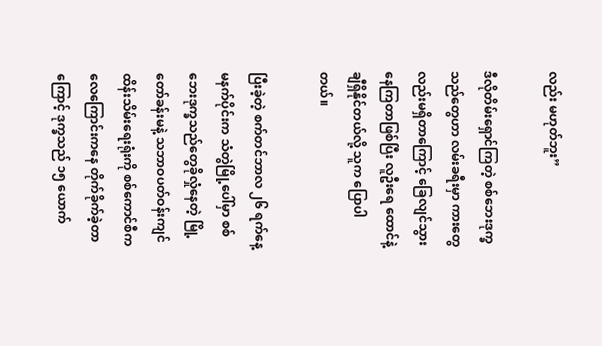လည်း မဟုတ်ဘူး”

ဒီလိုတိမ်းရှောင်ကြတဲ့ စစ်ဘေးဒုက္ခသည်တွေဟာ လမ်းခရီးမှာ ကားတွေလည်းမရှိတာကြောင့် ခြေလျင်သွားနေကြတာဖြစ်ပြီး လူဦးရေ ထောင်နဲ့ချီရှိနိုင်တယ်လို့ သူက ပြောပါတယ်။

ပြီးခဲ့တဲ့ စက်တင်ဘာလ ၂၆ ရက်နေ့မနက်ပိုင်းက သံတွဲမြို့ပေါ်မှာ စစ်ဘေးဒုက္ခသည်တွေခိုလှုံနေတဲ့ မြို့တော်ခန်းမနဲ့ သဘာဝပတ်ဝန်းကျင် ထိန်းသိမ်းရေးရုံးကို စစ်ကောင်စီက လေကြောင်းကနေ တိုက်ခိုက်ခဲ့တာကြောင့် ဒုက္ခသည် ၁၅ ယောက်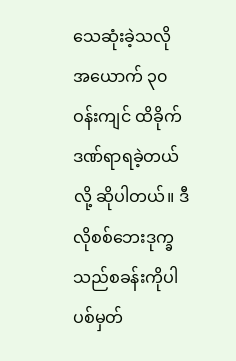သေဆုံးခဲ့သလို အယောက် ၃၀ ဝန်းကျင် ထိခိုက်ဒဏ်ရာရခဲ့တယ်လို့ ဆိုပါတယ်။ ဒီလိုစစ်ဘေးဒုက္ခသည်စခန်းကိုပါ ပစ်မှတ်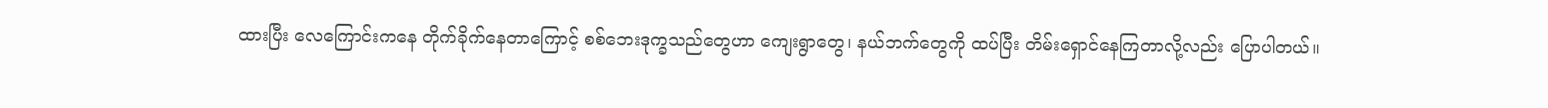ထားပြီး လေကြောင်းကနေ တိုက်ခိုက်နေတာကြောင့် စစ်ဘေးဒုက္ခသည်တွေဟာ ကျေးရွာတွေ၊ နယ်ဘက်တွေကို ထပ်ပြီး တိမ်းရှောင်နေကြတာလို့လည်း ပြောပါတယ်။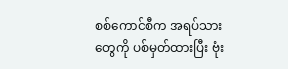စစ်ကောင်စီက အရပ်သားတွေကို ပစ်မှတ်ထားပြီး ဗုံး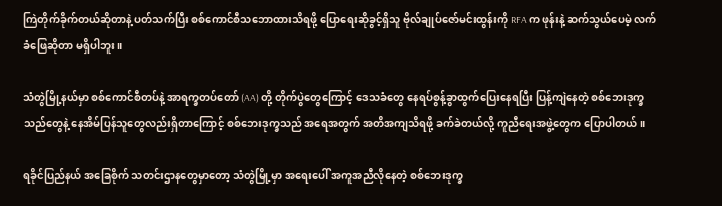ကြဲတိုက်ခိုက်တယ်ဆိုတာနဲ့ ပတ်သက်ပြီး စစ်ကောင်စီသဘောထားသိရဖို့ ပြောရေးဆိုခွင့်ရှိသူ ဗိုလ်ချုပ်ဇော်မင်းထွန်းကို RFA က ဖုန်းနဲ့ ဆက်သွယ်ပေမဲ့ လက်ခံဖြေဆိုတာ မရှိပါဘူး။

သံတွဲမြို့နယ်မှာ စစ်ကောင်စီတပ်နဲ့ အာရက္ခတပ်တော် (AA) တို့ တိုက်ပွဲတွေကြောင့် ဒေသခံတွေ နေရပ်စွန့်ခွာထွက်ပြေးနေရပြီး ပြန့်ကျဲနေတဲ့ စစ်ဘေးဒုက္ခသည်တွေနဲ့ နေအိမ်ပြန်သူတွေလည်းရှိတာကြောင့် စစ်ဘေးဒုက္ခသည် အရေအတွက် အတိအကျသိရဖို့ ခက်ခဲတယ်လို့ ကူညီရေးအဖွဲ့တွေက ပြောပါတယ်။

ရခိုင်ပြည်နယ် အခြေစိုက် သတင်းဌာနတွေမှာတော့ သံတွဲမြို့မှာ အရေးပေါ် အကူအညီလိုနေတဲ့ စစ်ဘေးဒုက္ခ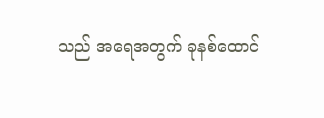သည် အရေအတွက် ခုနစ်ထောင်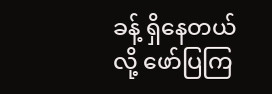ခန့် ရှိနေတယ်လို့ ဖော်ပြကြ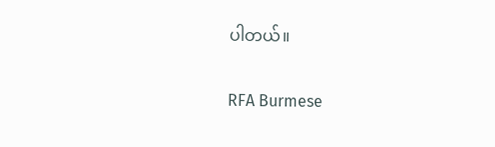ပါတယ်။

RFA Burmese